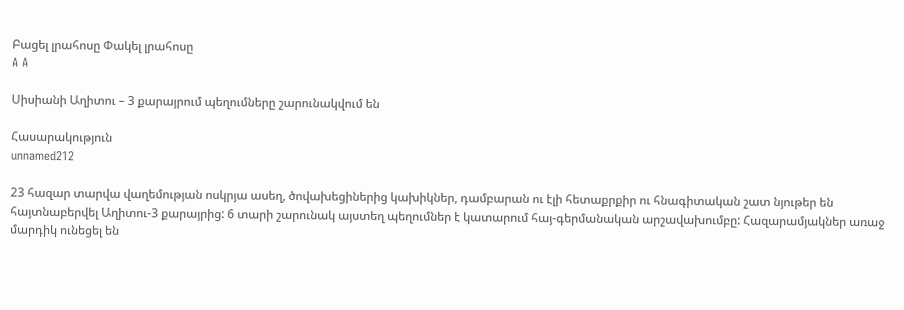Բացել լրահոսը Փակել լրահոսը
A A

Սիսիանի Աղիտու – 3 քարայրում պեղումները շարունակվում են

Հասարակություն
unnamed212

23 հազար տարվա վաղեմության ոսկրյա ասեղ, ծովախեցիներից կախիկներ, դամբարան ու էլի հետաքրքիր ու հնագիտական շատ նյութեր են հայտնաբերվել Աղիտու-3 քարայրից: 6 տարի շարունակ այստեղ պեղումներ է կատարում հայ-գերմանական արշավախումբը: Հազարամյակներ առաջ մարդիկ ունեցել են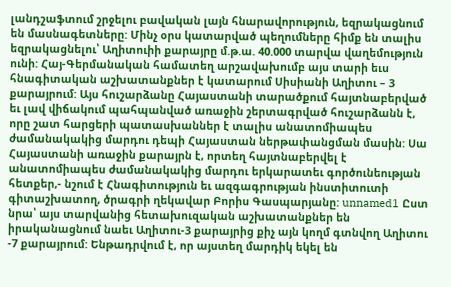լանդշաֆտում շրջելու բավական լայն հնարավորություն, եզրակացնում են մասնագետները: Մինչ օրս կատարված պեղումները հիմք են տալիս եզրակացնելու՝ Աղիտուիի քարայրը մ.թ.ա. 40.000 տարվա վաղեմություն ունի: Հայ-Գերմանական համատեղ արշավախումբ այս տարի եւս հնագիտական աշխատանքներ է կատարում Սիսիանի Աղիտու – 3 քարայրում: Այս հուշարձանը Հայաստանի տարածքում հայտնաբերված եւ լավ վիճակում պահպանված առաջին շերտագրված հուշարձանն է, որը շատ հարցերի պատասխաններ է տալիս անատոմիապես ժամանակակից մարդու դեպի Հայաստան ներթափանցման մասին: Սա Հայաստանի առաջին քարայրն է, որտեղ հայտնաբերվել է անատոմիապես ժամանակակից մարդու երկարատեւ գործունեության հետքեր,- նշում է Հնագիտություն եւ ազգագրության ինստիտուտի գիտաշխատող, ծրագրի ղեկավար Բորիս Գասպարյանը: unnamed1 Ըստ նրա՝ այս տարվանից հետախուզական աշխատանքներ են իրականացնում նաեւ Աղիտու-3 քարայրից քիչ այն կողմ գտնվող Աղիտու -7 քարայրում: Ենթադրվում է, որ այստեղ մարդիկ եկել են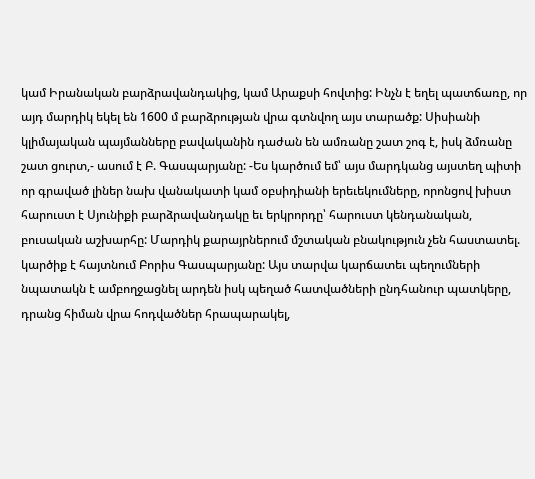կամ Իրանական բարձրավանդակից, կամ Արաքսի հովտից: Ինչն է եղել պատճառը, որ այդ մարդիկ եկել են 1600 մ բարձրության վրա գտնվող այս տարածք: Սիսիանի կլիմայական պայմանները բավականին դաժան են ամռանը շատ շոգ է, իսկ ձմռանը շատ ցուրտ,- ասում է Բ. Գասպարյանը: -Ես կարծում եմ՝ այս մարդկանց այստեղ պիտի որ գրաված լիներ նախ վանակատի կամ օբսիդիանի երեւեկումները, որոնցով խիստ հարուստ է Սյունիքի բարձրավանդակը եւ երկրորդը՝ հարուստ կենդանական, բուսական աշխարհը: Մարդիկ քարայրներում մշտական բնակություն չեն հաստատել. կարծիք է հայտնում Բորիս Գասպարյանը: Այս տարվա կարճատեւ պեղումների նպատակն է ամբողջացնել արդեն իսկ պեղած հատվածների ընդհանուր պատկերը, դրանց հիման վրա հոդվածներ հրապարակել,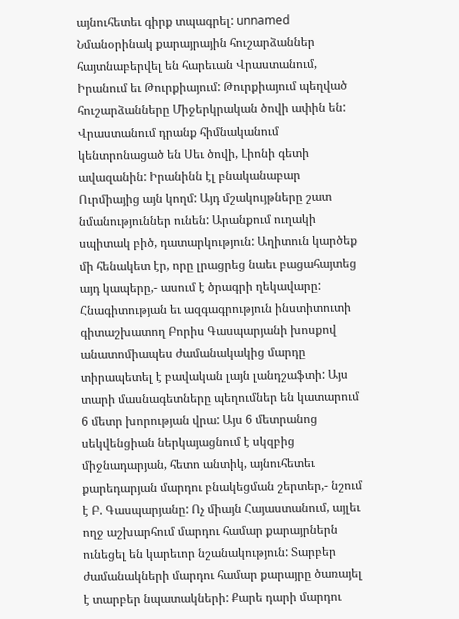այնուհետեւ գիրք տպագրել: unnamed Նմանօրինակ քարայրային հուշարձաններ հայտնաբերվել են հարեւան Վրաստանում, Իրանում եւ Թուրքիայում: Թուրքիայում պեղված հուշարձանները Միջերկրական ծովի ափին են: Վրաստանում դրանք հիմնականում կենտրոնացած են Սեւ ծովի, Լիոնի գետի ավազանին: Իրանինն էլ բնականաբար Ուրմիայից այն կողմ: Այդ մշակույթները շատ նմանություններ ունեն: Արանքում ուղակի սպիտակ բիծ, դատարկություն: Աղիտուն կարծեք մի հենակետ էր, որը լրացրեց նաեւ բացահայտեց այդ կապերը,- ասում է ծրագրի ղեկավարը: Հնագիտության եւ ազգագրություն ինստիտուտի գիտաշխատող Բորիս Գասպարյանի խոսքով անատոմիապես ժամանակակից մարդը տիրապետել է բավական լայն լանդշաֆտի: Այս տարի մասնագետները պեղումներ են կատարում 6 մետր խորության վրա: Այս 6 մետրանոց սեկվենցիան ներկայացնում է սկզբից միջնադարյան, հետո անտիկ, այնուհետեւ քարեդարյան մարդու բնակեցման շերտեր,- նշում է Բ. Գասպարյանը: Ոչ միայն Հայաստանում, այլեւ ողջ աշխարհում մարդու համար քարայրներն ունեցել են կարեւոր նշանակություն: Տարբեր ժամանակների մարդու համար քարայրը ծառայել է տարբեր նպատակների: Քարե դարի մարդու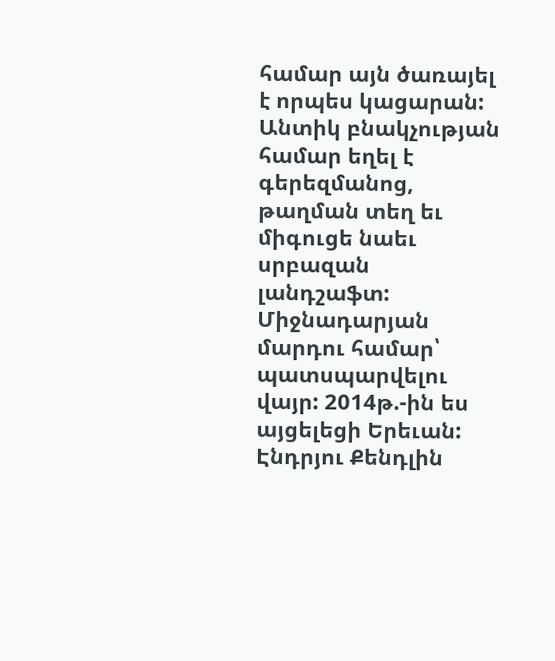համար այն ծառայել է որպես կացարան: Անտիկ բնակչության համար եղել է գերեզմանոց, թաղման տեղ եւ միգուցե նաեւ սրբազան լանդշաֆտ: Միջնադարյան մարդու համար՝ պատսպարվելու վայր: 2014թ.-ին ես այցելեցի Երեւան: Էնդրյու Քենդլին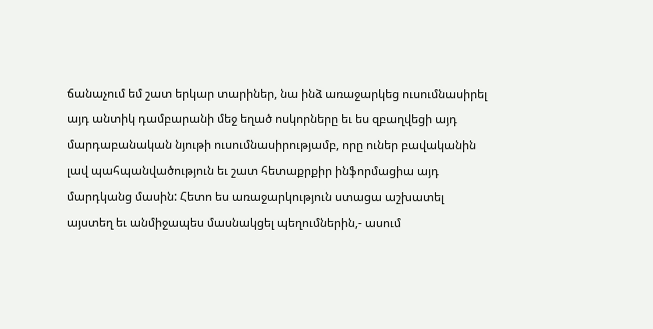ճանաչում եմ շատ երկար տարիներ, նա ինձ առաջարկեց ուսումնասիրել այդ անտիկ դամբարանի մեջ եղած ոսկորները եւ ես զբաղվեցի այդ մարդաբանական նյութի ուսումնասիրությամբ, որը ուներ բավականին լավ պահպանվածություն եւ շատ հետաքրքիր ինֆորմացիա այդ մարդկանց մասին: Հետո ես առաջարկություն ստացա աշխատել այստեղ եւ անմիջապես մասնակցել պեղումներին,- ասում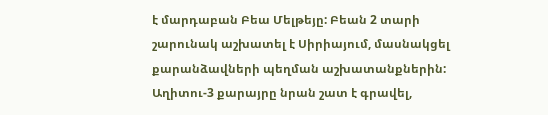է մարդաբան Բեա Մելթեյը: Բեան 2 տարի շարունակ աշխատել է Սիրիայում, մասնակցել քարանձավների պեղման աշխատանքներին: Աղիտու-3 քարայրը նրան շատ է գրավել,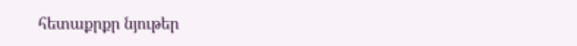հետաքրքր նյութեր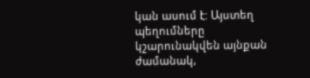կան ասում է: Այստեղ պեղումները կշարունակվեն այնքան ժամանակ,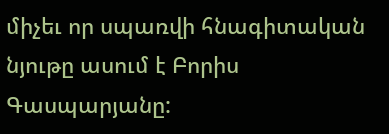միչեւ որ սպառվի հնագիտական նյութը ասում է Բորիս Գասպարյանը: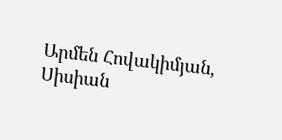Արմեն Հովակիմյան, Սիսիան